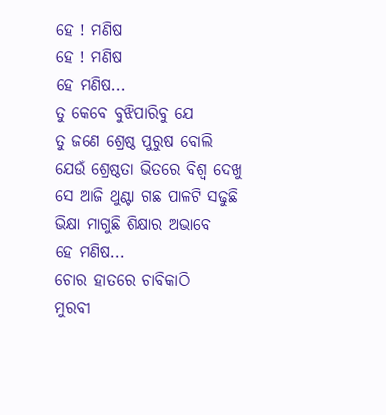ହେ ! ମଣିଷ
ହେ ! ମଣିଷ
ହେ ମଣିଷ...
ତୁ କେବେ ବୁଝିପାରିବୁ ଯେ
ତୁ ଜଣେ ଶ୍ରେଷ୍ଠ ପୁରୁଷ ବୋଲି
ଯେଉଁ ଶ୍ରେଷ୍ଠତା ଭିତରେ ବିଶ୍ୱ ଦେଖୁ
ସେ ଆଜି ଥୁଣ୍ଟା ଗଛ ପାଳଟି ସଢୁଛି
ଭିକ୍ଷା ମାଗୁଛି ଶିକ୍ଷାର ଅଭାବେ
ହେ ମଣିଷ...
ଚୋର ହାତରେ ଚାବିକାଠି
ମୁରବୀ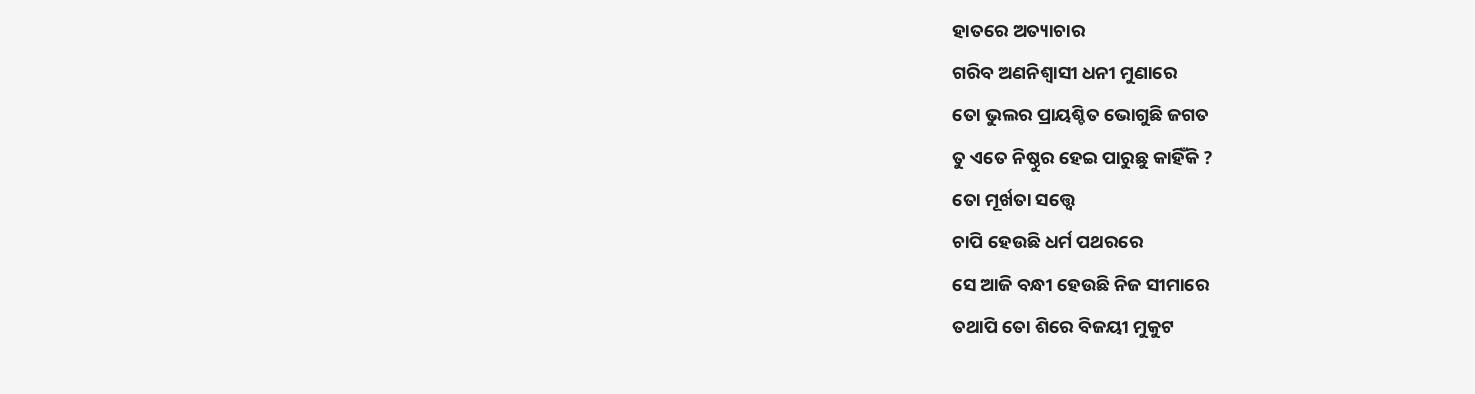ହାତରେ ଅତ୍ୟାଚାର
ଗରିବ ଅଣନିଶ୍ବାସୀ ଧନୀ ମୁଣାରେ
ତୋ ଭୁଲର ପ୍ରାୟଶ୍ଚିତ ଭୋଗୁଛି ଜଗତ
ତୁ ଏତେ ନିଷ୍ଠୁର ହେଇ ପାରୁଛୁ କାହିଁକି ?
ତୋ ମୂର୍ଖତା ସତ୍ତ୍ୱେ
ଚାପି ହେଉଛି ଧର୍ମ ପଥରରେ
ସେ ଆଜି ବନ୍ଧୀ ହେଉଛି ନିଜ ସୀମାରେ
ତଥାପି ତୋ ଶିରେ ବିଜୟୀ ମୁକୁଟ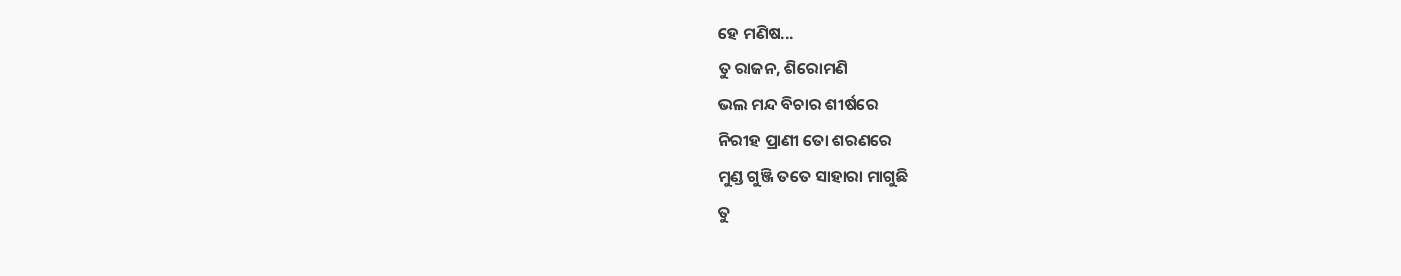ହେ ମଣିଷ...
ତୁ ରାଜନ, ଶିରୋମଣି
ଭଲ ମନ୍ଦ ବିଚାର ଶୀର୍ଷରେ
ନିରୀହ ପ୍ରାଣୀ ତୋ ଶରଣରେ
ମୁଣ୍ଡ ଗୁଞ୍ଜି ତତେ ସାହାରା ମାଗୁଛି
ତୁ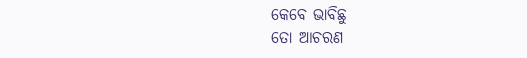କେବେ ଭାବିଛୁ
ତୋ ଆଚରଣ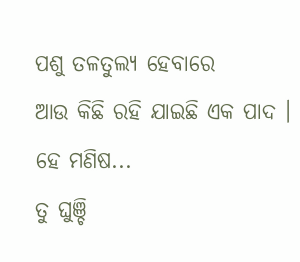ପଶୁ ତଳତୁଲ୍ୟ ହେବାରେ
ଆଉ କିଛି ରହି ଯାଇଛି ଏକ ପାଦ ।
ହେ ମଣିଷ...
ତୁ ଘୁଞ୍ଚି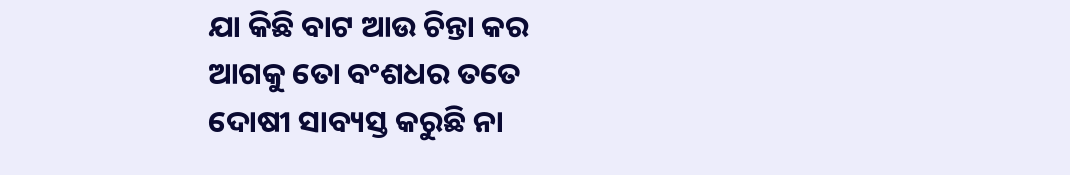ଯା କିଛି ବାଟ ଆଉ ଚିନ୍ତା କର
ଆଗକୁ ତୋ ବଂଶଧର ତତେ
ଦୋଷୀ ସାବ୍ୟସ୍ତ କରୁଛି ନା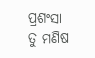ପ୍ରଶଂସା
ତୁ ମଣିଷ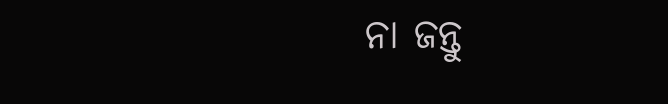ନା ଜନ୍ତୁ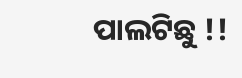ପାଲଟିଛୁ !!